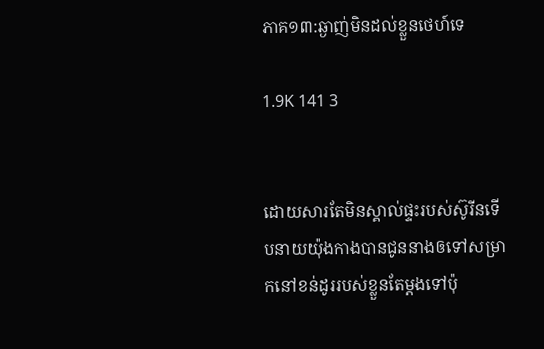ភាគ១៣:ឆ្ងាញ់មិនដល់ខ្លួនថេហ៍ទេ

1.9K 141 3


ដោយសារតែមិនស្គាល់ផ្ទះរបស់ស៊ូរីនទើបនាយយ៉ុងកាងបានជូននាងឲទៅសម្រាកនៅខន់ដូររបស់ខ្លួនតែម្ដងទៅប៉ុ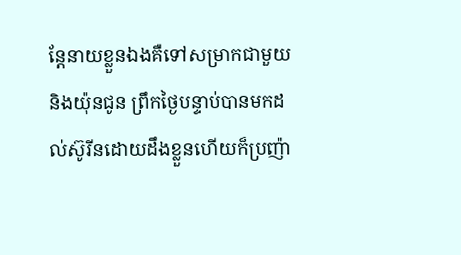ន្តែនាយខ្លួនឯងគឺទៅសម្រាកជាមួយនិងយ៉ុនជូន ព្រឹកថ្ងៃបន្ទាប់បានមកដល់ស៊ូរីនដោយដឹងខ្លួនហើយក៏ប្រញ៉ា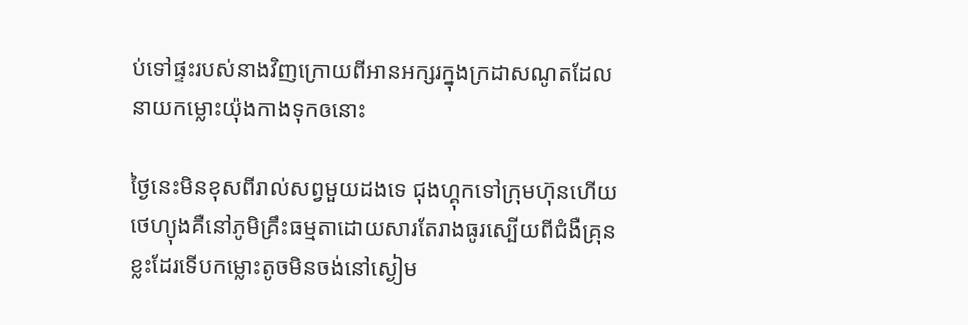ប់ទៅផ្ទះរបស់នាងវិញក្រោយពីអានអក្សរក្នុងក្រដាសណូតដែលនាយកម្លោះយ៉ុងកាងទុកឲនោះ

ថ្ងៃនេះមិនខុសពីរាល់សព្វមួយដងទេ ជុងហ្គុកទៅក្រុមហ៊ុនហើយថេហ្យុងគឺនៅភូមិគ្រឹះធម្មតាដោយសារតែរាងធូរស្បើយពីជំងឺគ្រុនខ្លះដែរទើបកម្លោះតូចមិនចង់នៅស្ងៀម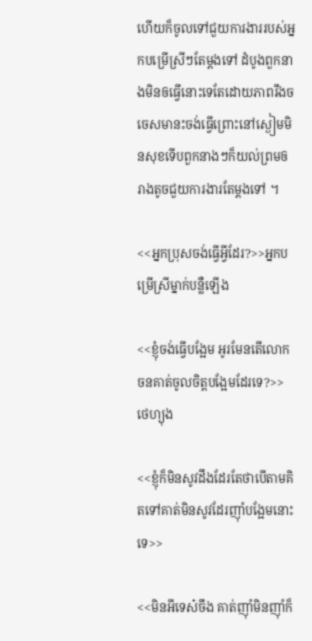ហើយក៏ចូលទៅជួយការងាររបស់អ្នកបម្រើស្រីៗតែម្ដងទៅ ដំបូងពួកនាងមិនឲធ្វើនោះទេតែដោយភាពរឹងចចេសមានះចង់ធ្វើព្រោះនៅស្ងៀមមិនសុខទើបពួកនាងៗក៏យល់ព្រមឲរាងតូចជួយការងារតែម្ដងទៅ ។

<<អ្នកប្រុសចង់ធ្វើអ្វីដែរ?>>អ្នកបម្រើស្រីម្នាក់បន្លឺឡើង

<<ខ្ញុំចង់ធ្វើបង្អែម អូរមែនតើលោកចនគាត់ចូលចិត្តបង្អែមដែរទេ?>> ថេហ្យុង

<<ខ្ញុំក៏មិនសូវដឹងដែរតែថាបើតាមគិតទៅគាត់មិនសូវដែរញ៉ាំបង្អែមនោះទេ>>

<<មិនអីទេស៎ចឹង គាត់ញ៉ាំមិនញ៉ាំក៏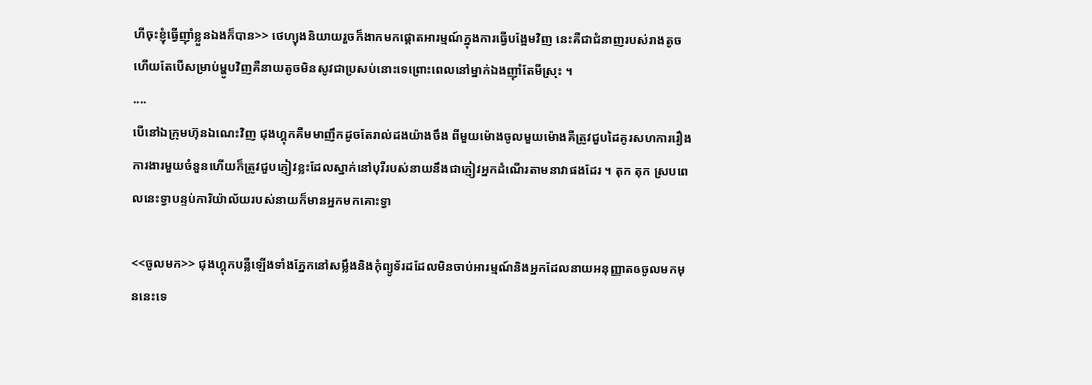ហីចុះខ្ញុំធ្វើញ៉ាំខ្លួនឯងក៏បាន>> ថេហ្យុងនិយាយរួចក៏ងាកមកផ្ដោតអារម្មណ៍ក្នុងការធ្វើបង្អែមវិញ នេះគឺជាជំនាញរបស់រាងតូចហើយតែបើសម្រាប់ម្ហូបវិញគឺនាយតូចមិនសូវជាប្រសប់នោះទេព្រោះពេលនៅម្នាក់ឯងញ៉ាំតែមីស្រុះ ។
....
បើនៅឯក្រុមហ៊ុនឯណេះវិញ ជុងហ្គុកគឺមមាញឹកដូចតែរាល់ដងយ៉ាងចឹង ពីមួយម៉ោងចូលមួយម៉ោងគឺត្រូវជួបដៃគូរសហការរឿងការងារមួយចំនួនហើយក៏ត្រូវជួបភ្ញៀវខ្លះដែលស្នាក់នៅបុរីរបស់នាយនឹងជាភ្ញៀវអ្នកដំណើរតាមនាវាផងដែរ ។ តុក តុក ស្របពេលនេះទ្វាបន្ទប់ការិយ៉ាល័យរបស់នាយក៏មានអ្នកមកគោះទ្វា

<<ចូលមក>> ជុងហ្គុកបន្លឺឡើងទាំងភ្នែកនៅសម្លឹងនិងកុំព្យូទ័រដដែលមិនចាប់អារម្មណ៍និងអ្នកដែលនាយអនុញ្ញាតឲចូលមកមុននេះទេ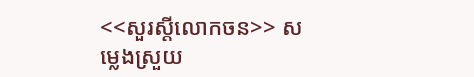<<សួរស្ដីលោកចន>> សម្លេងស្រួយ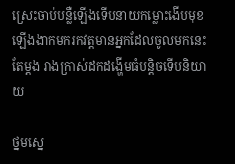ស្រេះចាប់បន្លឺឡើងទើបនាយកម្លោះងើបមុខឡើងងាកមករកវត្តមានអ្នកដែលចូលមកនេះតែម្ដង រាងក្រាស់ដកដង្ហើមធំបន្តិចទើបនិយាយ

ថ្នមស្នេ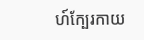ហ៍ក្បែរកាយ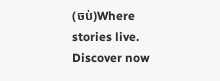(ចប់)Where stories live. Discover now